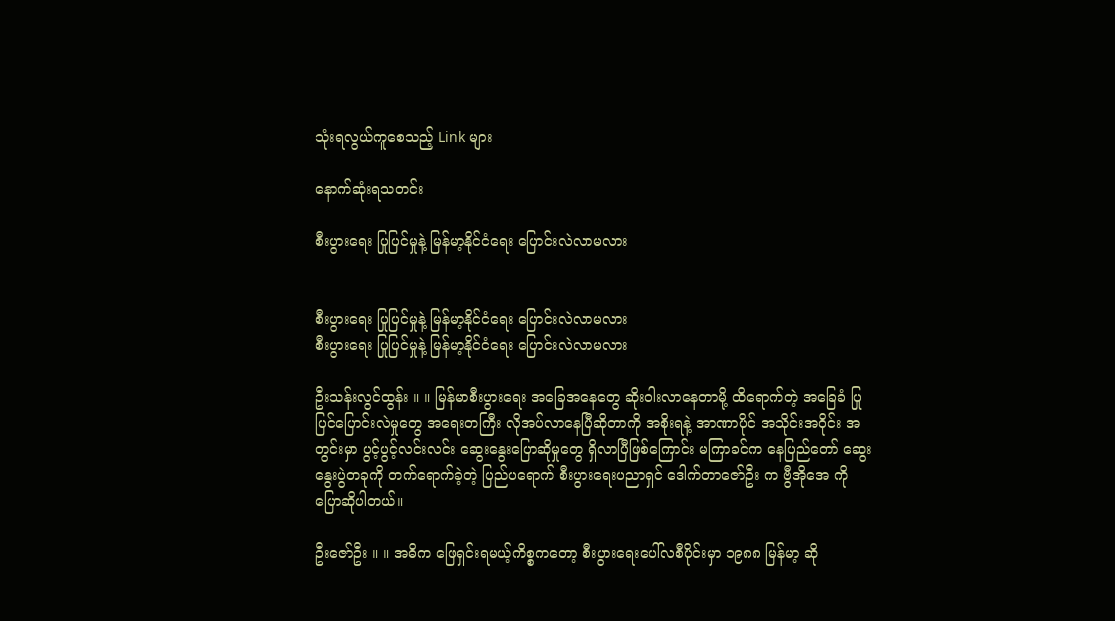သုံးရလွယ်ကူစေသည့် Link များ

နောက်ဆုံးရသတင်း

စီးပွားရေး ပြုပြင်မှုနဲ့ မြန်မာ့နိုင်ငံရေး ပြောင်းလဲလာမလား


စီးပွားရေး ပြုပြင်မှုနဲ့ မြန်မာ့နိုင်ငံရေး ပြောင်းလဲလာမလား
စီးပွားရေး ပြုပြင်မှုနဲ့ မြန်မာ့နိုင်ငံရေး ပြောင်းလဲလာမလား

ဦးသန်းလွင်ထွန်း ။ ။ မြန်မာစီးပွားရေး အခြေအနေတွေ ဆိုးဝါးလာနေတာမို့ ထိရောက်တဲ့ အခြေခံ ပြုပြင်ပြောင်းလဲမှုတွေ အရေးတကြီး လိုအပ်လာနေပြီဆိုတာကို အစိုးရနဲ့ အာဏာပိုင် အသိုင်းအဝိုင်း အတွင်းမှာ ပွင့်ပွင့်လင်းလင်း ဆွေးနွေးပြောဆိုမှုတွေ ရှိလာပြီဖြစ်ကြောင်း မကြာခင်က နေပြည်တော် ဆွေးနွေးပွဲတခုကို တက်ရောက်ခဲ့တဲ့ ပြည်ပရောက် စီးပွားရေးပညာရှင် ဒေါက်တာဇော်ဦး က ဗွီအိုအေ ကို ပြောဆိုပါတယ်။

ဦးဇော်ဦး ။ ။ အဓိက ဖြေရှင်းရမယ့်ကိစ္စကတော့ စီးပွားရေးပေါ်လစီပိုင်းမှာ ၁၉၈၈ မြန်မာ့ ဆို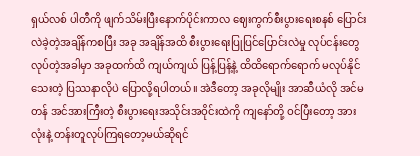ရှယ်လစ် ပါတီကို ဖျက်သိမ်းပြီးနောက်ပိုင်းကာလ ဈေးကွက်စီးပွားရေးစနစ် ပြောင်းလဲခဲ့တဲ့အချိန်ကစပြီး အခု အချိန်အထိ စီးပွားရေးပြုပြင်ပြောင်းလဲမှု လုပ်ငန်းတွေ လုပ်တဲ့အခါမှာ အခုထက်ထိ ကျယ်ကျယ် ပြန့်ပြန့်နဲ့ ထိထိရောက်ရောက် မလုပ်နိုင်သေးတဲ့ ပြဿနာလိုပဲ ပြောလို့ရပါတယ်။ အဲဒီတော့ အခုလိုမျိုး အာဆီယံလို အင်မတန် အင်အားကြီးတဲ့ စီးပွားရေးအသိုင်းအဝိုင်းထဲကို ကျနော်တို့ ဝင်ပြီးတော့ အားလုံးနဲ့ တန်းတူလုပ်ကြရတော့မယ်ဆိုရင်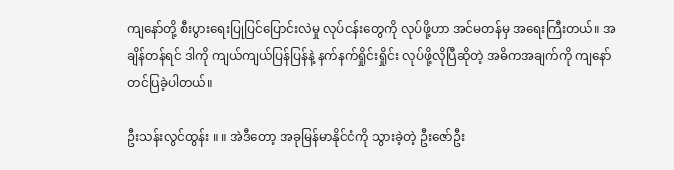ကျနော်တို့ စီးပွားရေးပြုပြင်ပြောင်းလဲမှု လုပ်ငန်းတွေကို လုပ်ဖို့ဟာ အင်မတန်မှ အရေးကြီးတယ်။ အချိန်တန်ရင် ဒါကို ကျယ်ကျယ်ပြန်ပြန်နဲ့ နက်နက်ရှိုင်းရှိုင်း လုပ်ဖို့လိုပြီဆိုတဲ့ အဓိကအချက်ကို ကျနော်တင်ပြခဲ့ပါတယ်။

ဦးသန်းလွင်ထွန်း ။ ။ အဲဒီတော့ အခုမြန်မာနိုင်ငံကို သွားခဲ့တဲ့ ဦးဇော်ဦး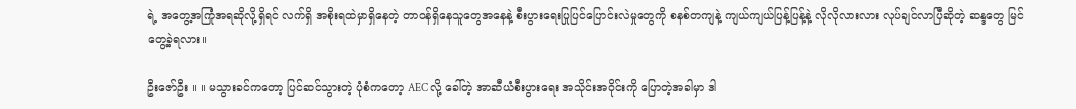ရဲ့ အတွေ့အကြုံအရဆိုလို့ရှိရင် လက်ရှိ အစိုးရထဲမှာရှိနေတဲ့ တာဝန်ရှိနေသူတွေအနေနဲ့ စီးပွားရေးပြုပြင်ပြောင်းလဲမှုတွေကို စနစ်တကျနဲ့ ကျယ်ကျယ်ပြန့်ပြန့်နဲ့ လိုလိုလားလား လုပ်ချင်လာပြီဆိုတဲ့ ဆန္ဒတွေ မြင်တွေ့ခဲ့ရလား။

ဦးဇော်ဦး ။ ။ မသွားခင်ကတော့ ပြင်ဆင်သွားတဲ့ ပုံစံကတော့ AEC လို့ ခေါ်တဲ့ အာဆီယံစီးပွားရေး အသိုင်းအဝိုင်းကို ပြောတဲ့အခါမှာ ဒါ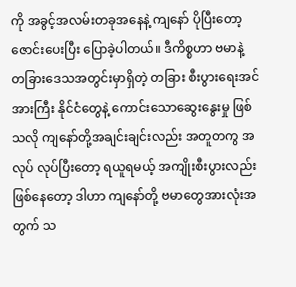ကို အခွင့်အလမ်းတခုအနေနဲ့ ကျနော် ပိုပြီးတော့ ဇောင်းပေးပြီး ပြောခဲ့ပါတယ်။ ဒီကိစ္စဟာ ဗမာနဲ့ တခြားဒေသအတွင်းမှာရှိတဲ့ တခြား စီးပွားရေးအင်အားကြီး နိုင်ငံတွေနဲ့ ကောင်းသောဆွေးနွေးမှု ဖြစ်သလို ကျနော်တို့အချင်းချင်းလည်း အတူတကွ အလုပ် လုပ်ပြီးတော့ ရယူရမယ့် အကျိုးစီးပွားလည်း ဖြစ်နေတော့ ဒါဟာ ကျနော်တို့ ဗမာတွေအားလုံးအတွက် သ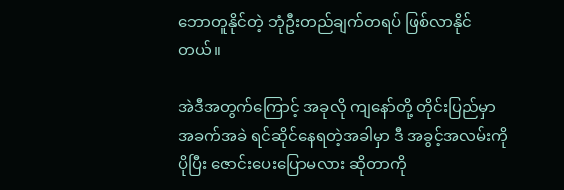ဘောတူနိုင်တဲ့ ဘုံဦးတည်ချက်တရပ် ဖြစ်လာနိုင်တယ်။

အဲဒီအတွက်ကြောင့် အခုလို ကျနော်တို့ တိုင်းပြည်မှာ အခက်အခဲ ရင်ဆိုင်နေရတဲ့အခါမှာ ဒီ အခွင့်အလမ်းကို ပိုပြီး ဇောင်းပေးပြောမလား ဆိုတာကို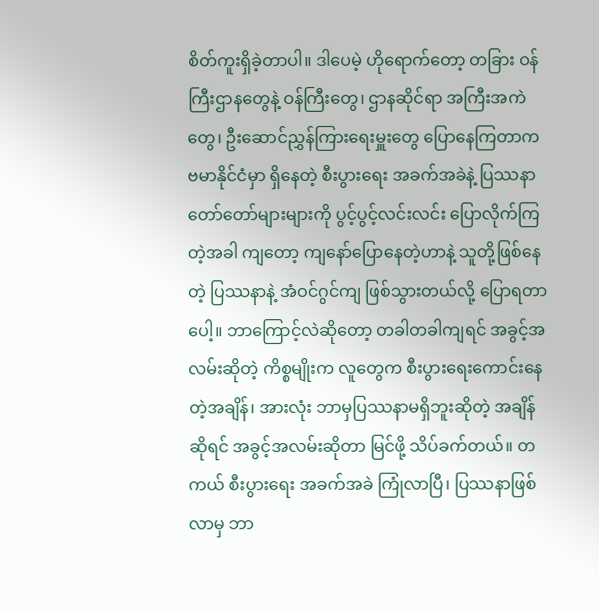စိတ်ကူးရှိခဲ့တာပါ။ ဒါပေမဲ့ ဟိုရောက်တော့ တခြား ဝန်ကြီးဌာနတွေနဲ့ ဝန်ကြီးတွေ၊ ဌာနဆိုင်ရာ အကြီးအကဲတွေ၊ ဦးဆောင်ညွှန်ကြားရေးမှူးတွေ ပြောနေကြတာက ဗမာနိုင်ငံမှာ ရှိနေတဲ့ စီးပွားရေး အခက်အခဲနဲ့ ပြဿနာတော်တော်များများကို ပွင့်ပွင့်လင်းလင်း ပြောလိုက်ကြတဲ့အခါ ကျတော့ ကျနော်ပြောနေတဲ့ဟာနဲ့ သူတို့ဖြစ်နေတဲ့ ပြဿနာနဲ့ အံဝင်ဂွင်ကျ ဖြစ်သွားတယ်လို့ ပြောရတာပေါ့။ ဘာကြောင့်လဲဆိုတော့ တခါတခါကျရင် အခွင့်အလမ်းဆိုတဲ့ ကိစ္စမျိုးက လူတွေက စီးပွားရေးကောင်းနေတဲ့အချိန်၊ အားလုံး ဘာမှပြဿနာမရှိဘူးဆိုတဲ့ အချိန်ဆိုရင် အခွင့်အလမ်းဆိုတာ မြင်ဖို့ သိပ်ခက်တယ်။ တကယ် စီးပွားရေး အခက်အခဲ ကြုံလာပြီ၊ ပြဿနာဖြစ်လာမှ ဘာ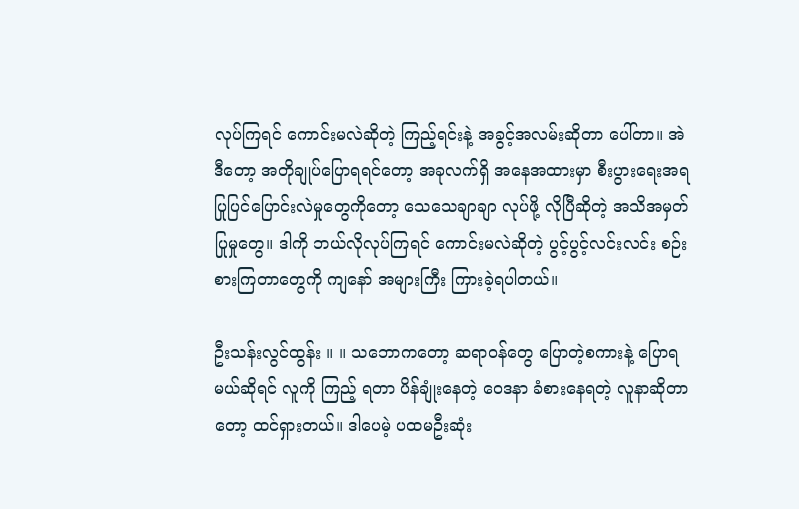လုပ်ကြရင် ကောင်းမလဲဆိုတဲ့ ကြည့်ရင်းနဲ့ အခွင့်အလမ်းဆိုတာ ပေါ်တာ။ အဲဒီတော့ အတိုချုပ်ပြောရရင်တော့ အခုလက်ရှိ အနေအထားမှာ စီးပွားရေးအရ ပြုပြင်ပြောင်းလဲမှုတွေကိုတော့ သေသေချာချာ လုပ်ဖို့ လိုပြီဆိုတဲ့ အသိအမှတ်ပြုမှုတွေ။ ဒါကို ဘယ်လိုလုပ်ကြရင် ကောင်းမလဲဆိုတဲ့ ပွင့်ပွင့်လင်းလင်း စဉ်းစားကြတာတွေကို ကျနော် အများကြီး ကြားခဲ့ရပါတယ်။

ဦးသန်းလွင်ထွန်း ။ ။ သဘောကတော့ ဆရာဝန်တွေ ပြောတဲ့စကားနဲ့ ပြောရမယ်ဆိုရင် လူကို ကြည့် ရတာ ပိန်ချုံးနေတဲ့ ဝေဒနာ ခံစားနေရတဲ့ လူနာဆိုတာတော့ ထင်ရှားတယ်။ ဒါပေမဲ့ ပထမဦးဆုံး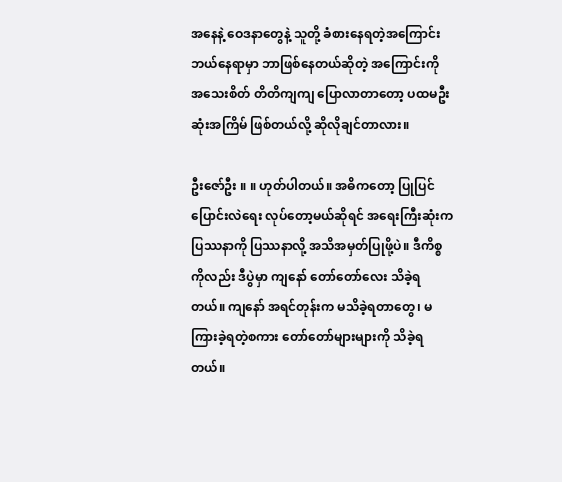အနေနဲ့ ဝေဒနာတွေနဲ့ သူတို့ ခံစားနေရတဲ့အကြောင်း ဘယ်နေရာမှာ ဘာဖြစ်နေတယ်ဆိုတဲ့ အကြောင်းကို အသေးစိတ် တိတိကျကျ ပြောလာတာတော့ ပထမဦးဆုံးအကြိမ် ဖြစ်တယ်လို့ ဆိုလိုချင်တာလား။

ဦးဇော်ဦး ။ ။ ဟုတ်ပါတယ်။ အဓိကတော့ ပြုပြင်ပြောင်းလဲရေး လုပ်တော့မယ်ဆိုရင် အရေးကြီးဆုံးက ပြဿနာကို ပြဿနာလို့ အသိအမှတ်ပြုဖို့ပဲ။ ဒီကိစ္စကိုလည်း ဒီပွဲမှာ ကျနော် တော်တော်လေး သိခဲ့ရတယ်။ ကျနော် အရင်တုန်းက မသိခဲ့ရတာတွေ၊ မကြားခဲ့ရတဲ့စကား တော်တော်များများကို သိခဲ့ရတယ်။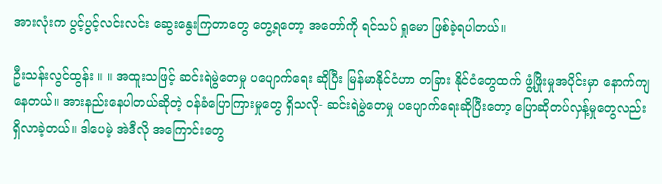အားလုံးက ပွင့်ပွင့်လင်းလင်း ဆွေးနွေးကြတာတွေ တွေ့ရတော့ အတော်ကို ရင်သပ် ရှုမော ဖြစ်ခဲ့ရပါတယ်။

ဦးသန်းလွင်ထွန်း ။ ။ အထူးသဖြင့် ဆင်းရဲမွဲတေမှု ပပျောက်ရေး ဆိုပြီး မြန်မာနိုင်ငံဟာ တခြား နိုင်ငံတွေထက် ဖွံ့ဖြိုးမှုအပိုင်းမှာ နောက်ကျနေတယ်။ အားနည်းနေပါတယ်ဆိုတဲ့ ဝန်ခံပြောကြားမှုတွေ ရှိသလို- ဆင်းရဲမွဲတေမှု ပပျောက်ရေးဆိုပြီးတော့ ပြောဆိုတပ်လှန့်မှုတွေလည်း ရှိလာခဲ့တယ်။ ဒါပေမဲ့ အဲဒီလို အကြောင်းတွေ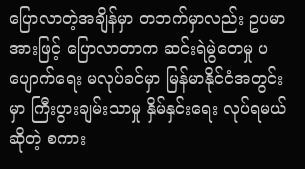ပြောလာတဲ့အချိန်မှာ တဘက်မှာလည်း ဥပမာအားဖြင့် ပြောလာတာက ဆင်းရဲမွဲတေမှု ပပျောက်ရေး မလုပ်ခင်မှာ မြန်မာနိုင်ငံအတွင်းမှာ ကြီးပွားချမ်းသာမှု နှိမ်နှင်းရေး လုပ်ရမယ်ဆိုတဲ့ စကား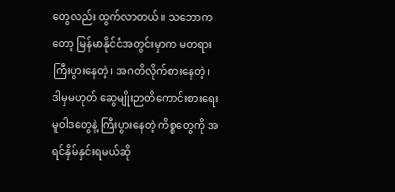တွေလည်း ထွက်လာတယ်။ သဘောကတော့ မြန်မာနိုင်ငံအတွင်းမှာက မတရားကြီးပွားနေတဲ့၊ အဂတိလိုက်စားနေတဲ့၊ ဒါမှမဟုတ် ဆွေမျိုးဉာတိကောင်းစားရေး မူဝါဒတွေနဲ့ ကြီးပွားနေတဲ့ ကိစ္စတွေကို အရင်နှိမ်နှင်းရမယ်ဆို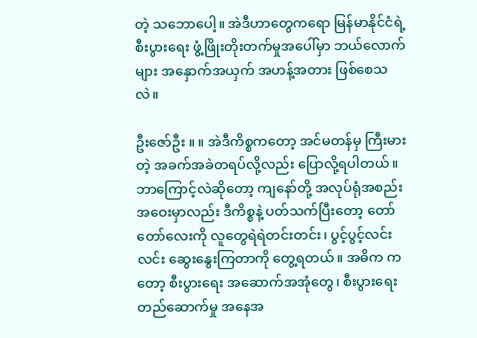တဲ့ သဘောပေါ့။ အဲဒီဟာတွေကရော မြန်မာနိုင်ငံရဲ့ စီးပွားရေး ဖွံ့ဖြိုးတိုးတက်မှုအပေါ်မှာ ဘယ်လောက်များ အနှောက်အယှက် အဟန့်အတား ဖြစ်စေသလဲ။

ဦးဇော်ဦး ။ ။ အဲဒီကိစ္စကတော့ အင်မတန်မှ ကြီးမားတဲ့ အခက်အခဲတရပ်လို့လည်း ပြောလို့ရပါတယ်။ ဘာကြောင့်လဲဆိုတော့ ကျနော်တို့ အလုပ်ရုံအစည်းအဝေးမှာလည်း ဒီကိစ္စနဲ့ ပတ်သက်ပြီးတော့ တော်တော်လေးကို လူတွေရဲရဲတင်းတင်း၊ ပွင့်ပွင့်လင်းလင်း ဆွေးနွေးကြတာကို တွေ့ရတယ်။ အဓိက ကတော့ စီးပွားရေး အဆောက်အအုံတွေ၊ စီးပွားရေးတည်ဆောက်မှု အနေအ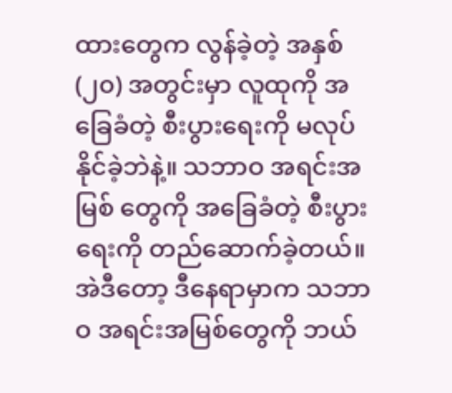ထားတွေက လွန်ခဲ့တဲ့ အနှစ် (၂၀) အတွင်းမှာ လူထုကို အခြေခံတဲ့ စီးပွားရေးကို မလုပ်နိုင်ခဲ့ဘဲနဲ့။ သဘာဝ အရင်းအမြစ် တွေကို အခြေခံတဲ့ စီးပွားရေးကို တည်ဆောက်ခဲ့တယ်။ အဲဒီတော့ ဒီနေရာမှာက သဘာဝ အရင်းအမြစ်တွေကို ဘယ်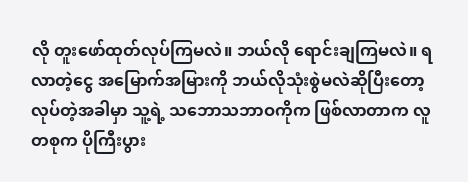လို တူးဖော်ထုတ်လုပ်ကြမလဲ။ ဘယ်လို ရောင်းချကြမလဲ။ ရလာတဲ့ငွေ အမြောက်အမြားကို ဘယ်လိုသုံးစွဲမလဲဆိုပြီးတော့ လုပ်တဲ့အခါမှာ သူ့ရဲ့ သဘောသဘာဝကိုက ဖြစ်လာတာက လူတစုက ပိုကြီးပွား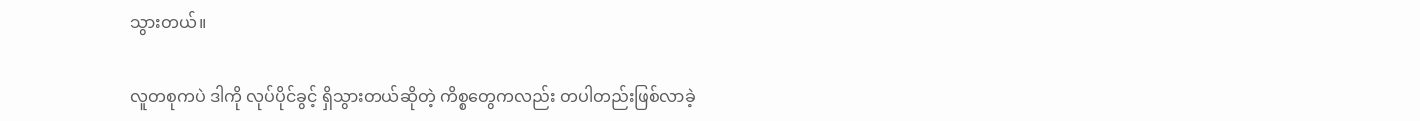သွားတယ်။

လူတစုကပဲ ဒါကို လုပ်ပိုင်ခွင့် ရှိသွားတယ်ဆိုတဲ့ ကိစ္စတွေကလည်း တပါတည်းဖြစ်လာခဲ့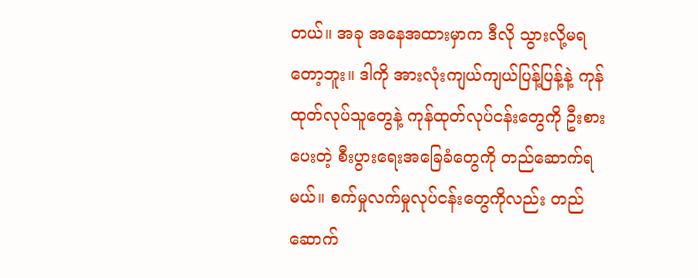တယ်။ အခု အနေအထားမှာက ဒီလို သွားလို့မရတော့ဘူး။ ဒါကို အားလုံးကျယ်ကျယ်ပြန့်ပြန့်နဲ့ ကုန်ထုတ်လုပ်သူတွေနဲ့ ကုန်ထုတ်လုပ်ငန်းတွေကို ဦးစားပေးတဲ့ စီးပွားရေးအခြေခံတွေကို တည်ဆောက်ရမယ်။ စက်မှုလက်မှုလုပ်ငန်းတွေကိုလည်း တည်ဆောက်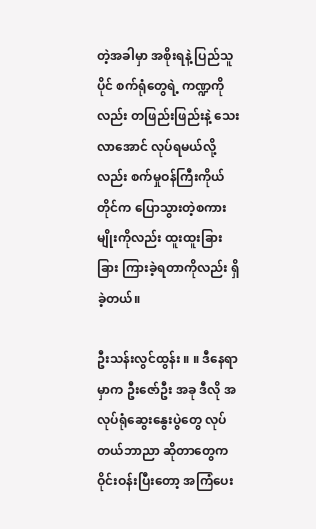တဲ့အခါမှာ အစိုးရနဲ့ ပြည်သူပိုင် စက်ရုံတွေရဲ့ ကဏ္ဍကိုလည်း တဖြည်းဖြည်းနဲ့ သေးလာအောင် လုပ်ရမယ်လို့လည်း စက်မှုဝန်ကြီးကိုယ်တိုင်က ပြောသွားတဲ့စကားမျိုးကိုလည်း ထူးထူးခြားခြား ကြားခဲ့ရတာကိုလည်း ရှိခဲ့တယ်။

ဦးသန်းလွင်ထွန်း ။ ။ ဒီနေရာမှာက ဦးဇော်ဦး အခု ဒီလို အလုပ်ရုံဆွေးနွေးပွဲတွေ လုပ်တယ်ဘာညာ ဆိုတာတွေက ဝိုင်းဝန်းပြီးတော့ အကြံပေး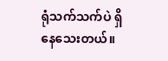ရုံသက်သက်ပဲ ရှိနေသေးတယ်။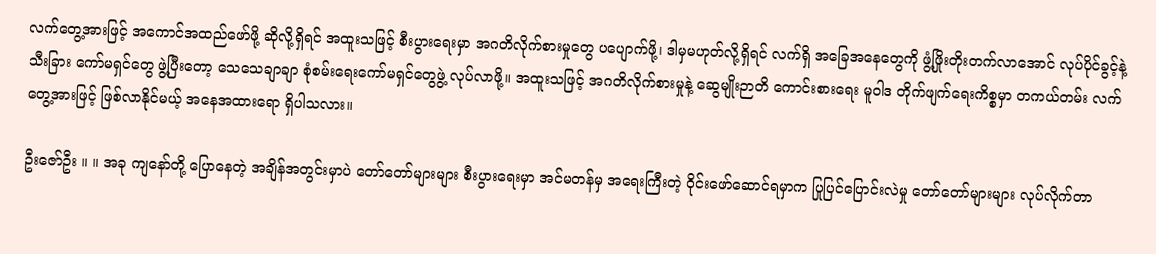လက်တွေ့အားဖြင့် အကောင်အထည်ဖော်ဖို့ ဆိုလို့ရှိရင် အထူးသဖြင့် စီးပွားရေးမှာ အဂတိလိုက်စားမှုတွေ ပပျောက်ဖို့၊ ဒါမှမဟုတ်လို့ရှိရင် လက်ရှိ အခြေအနေတွေကို ဖွံ့ဖြိုးတိုးတက်လာအောင် လုပ်ပိုင်ခွင့်နဲ့ သီးခြား ကော်မရှင်တွေ ဖွဲ့ပြီးတော့ သေသေချာချာ စုံစမ်းရေးကော်မရှင်တွေဖွဲ့ လုပ်လာဖို့။ အထူးသဖြင့် အဂတိလိုက်စားမှုနဲ့ ဆွေမျိုးဉာတိ ကောင်းစားရေး မူဝါဒ တိုက်ဖျက်ရေးကိစ္စမှာ တကယ်တမ်း လက်တွေ့အားဖြင့် ဖြစ်လာနိုင်မယ့် အနေအထားရော ရှိပါသလား။

ဦးဇော်ဦး ။ ။ အခု ကျနော်တို့ ပြောနေတဲ့ အချိန်အတွင်းမှာပဲ တော်တော်များများ စီးပွားရေးမှာ အင်မတန်မှ အရေးကြီးတဲ့ ဝိုင်းဖော်ဆောင်ရမှာက ပြုပြင်ပြောင်းလဲမှု တော်တော်များများ လုပ်လိုက်တာ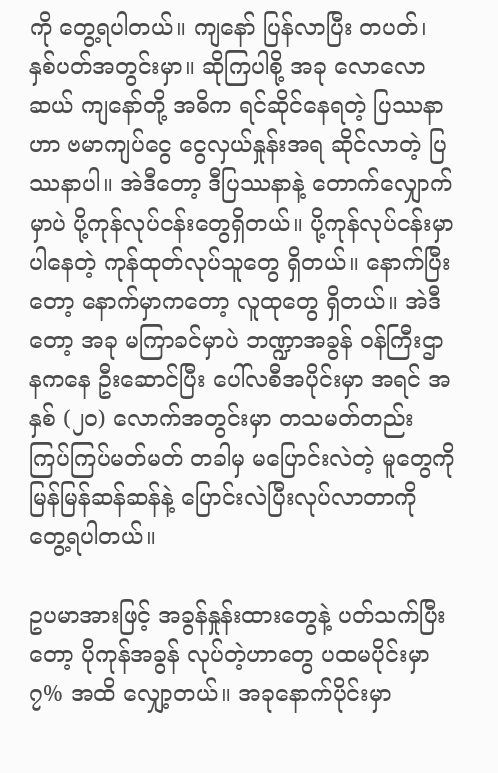ကို တွေ့ရပါတယ်။ ကျနော် ပြန်လာပြီး တပတ်၊ နှစ်ပတ်အတွင်းမှာ။ ဆိုကြပါစို့ အခု လောလောဆယ် ကျနော်တို့ အဓိက ရင်ဆိုင်နေရတဲ့ ပြဿနာဟာ ဗမာကျပ်ငွေ ငွေလှယ်နှုန်းအရ ဆိုင်လာတဲ့ ပြဿနာပါ။ အဲဒီတော့ ဒီပြဿနာနဲ့ တောက်လျှောက်မှာပဲ ပို့ကုန်လုပ်ငန်းတွေရှိတယ်။ ပို့ကုန်လုပ်ငန်းမှာ ပါနေတဲ့ ကုန်ထုတ်လုပ်သူတွေ ရှိတယ်။ နောက်ပြီးတော့ နောက်မှာကတော့ လူထုတွေ ရှိတယ်။ အဲဒီတော့ အခု မကြာခင်မှာပဲ ဘဏ္ဍာအခွန် ဝန်ကြီးဌာနကနေ ဦးဆောင်ပြီး ပေါ်လစီအပိုင်းမှာ အရင် အနှစ် (၂၀) လောက်အတွင်းမှာ တသမတ်တည်း ကြပ်ကြပ်မတ်မတ် တခါမှ မပြောင်းလဲတဲ့ မူတွေကို မြန်မြန်ဆန်ဆန်နဲ့ ပြောင်းလဲပြီးလုပ်လာတာကို တွေ့ရပါတယ်။

ဥပမာအားဖြင့် အခွန်နှုန်းထားတွေနဲ့ ပတ်သက်ပြီးတော့ ပိုကုန်အခွန် လုပ်တဲ့ဟာတွေ ပထမပိုင်းမှာ ၇% အထိ လျှော့တယ်။ အခုနောက်ပိုင်းမှာ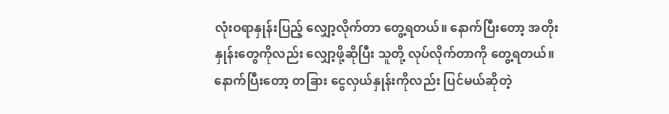လုံးဝရာနှုန်းပြည့် လျှော့လိုက်တာ တွေ့ရတယ်။ နောက်ပြီးတော့ အတိုးနှုန်းတွေကိုလည်း လျှော့ဖို့ဆိုပြီး သူတို့ လုပ်လိုက်တာကို တွေ့ရတယ်။ နောက်ပြီးတော့ တခြား ငွေလှယ်နှုန်းကိုလည်း ပြင်မယ်ဆိုတဲ့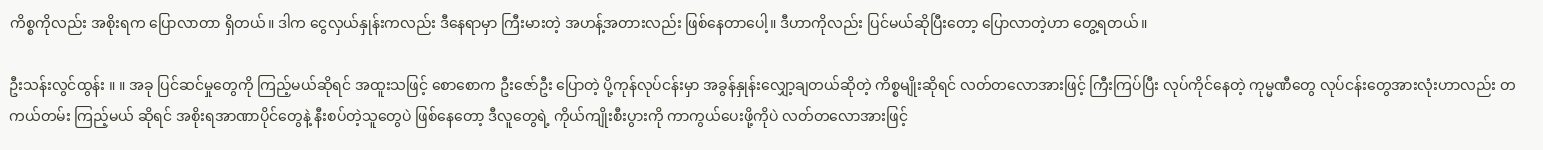ကိစ္စကိုလည်း အစိုးရက ပြောလာတာ ရှိတယ်။ ဒါက ငွေလှယ်နှုန်းကလည်း ဒီနေရာမှာ ကြီးမားတဲ့ အဟန့်အတားလည်း ဖြစ်နေတာပေါ့။ ဒီဟာကိုလည်း ပြင်မယ်ဆိုပြီးတော့ ပြောလာတဲ့ဟာ တွေ့ရတယ်။

ဦးသန်းလွင်ထွန်း ။ ။ အခု ပြင်ဆင်မှုတွေကို ကြည့်မယ်ဆိုရင် အထူးသဖြင့် စောစောက ဦးဇော်ဦး ပြောတဲ့ ပို့ကုန်လုပ်ငန်းမှာ အခွန်နှုန်းလျှော့ချတယ်ဆိုတဲ့ ကိစ္စမျိုးဆိုရင် လတ်တလောအားဖြင့် ကြီးကြပ်ပြီး လုပ်ကိုင်နေတဲ့ ကုမ္မဏီတွေ လုပ်ငန်းတွေအားလုံးဟာလည်း တကယ်တမ်း ကြည့်မယ် ဆိုရင် အစိုးရအာဏာပိုင်တွေနဲ့ နီးစပ်တဲ့သူတွေပဲ ဖြစ်နေတော့ ဒီလူတွေရဲ့ ကိုယ်ကျိုးစီးပွားကို ကာကွယ်ပေးဖို့ကိုပဲ လတ်တလောအားဖြင့်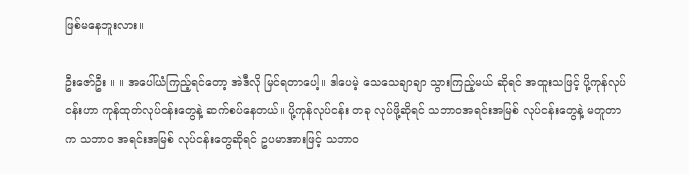ဖြစ်မနေဘူးလား။

ဦးဇော်ဦး ။ ။ အပေါ်ယံကြည့်ရင်တော့ အဲဒီလို မြင်ရတာပေါ့။ ဒါပေမဲ့ သေသေချာချာ သွားကြည့်မယ် ဆိုရင် အထူးသဖြင့် ပို့ကုန်လုပ်ငန်းဟာ ကုန်ထုတ်လုပ်ငန်းတွေနဲ့ ဆက်စပ်နေတယ်။ ပို့ကုန်လုပ်ငန်း တခု လုပ်ဖို့ဆိုရင် သဘာဝအရင်းအမြစ် လုပ်ငန်းတွေနဲ့ မတူတာက သဘာဝ အရင်းအမြစ် လုပ်ငန်းတွေဆိုရင် ဥပမာအားဖြင့် သဘာဝ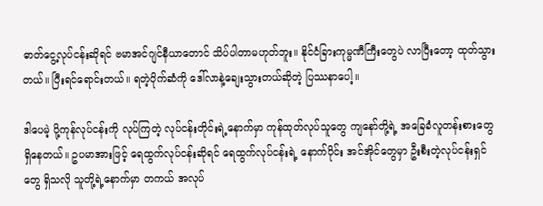ဓာတ်ငွေ့လုပ်ငန်းဆိုရင် ဗမာအင်ဂျင်နီယာတောင် သိပ်ပါတာမဟုတ်ဘူး။ နိုင်ငံခြားကုမ္မဏီကြီးတွေပဲ လာပြီးတော့ ထုတ်သွားတယ်။ ပြီးရင်ရောင်းတယ်။ ရတဲ့ပိုက်ဆံကို ဒေါ်လာနဲ့ချေးသွားတယ်ဆိုတဲ့ ပြဿနာပေါ့။

ဒါပေမဲ့ ပို့ကုန်လုပ်ငန်းကို လုပ်ကြတဲ့ လုပ်ငန်းတိုင်းရဲ့နောက်မှာ ကုန်ထုတ်လုပ်သူတွေ ကျနော်တို့ရဲ့ အခြေခံလူတန်းစားတွေ ရှိနေတယ်။ ဥပမာအားဖြင့် ရေထွက်လုပ်ငန်းဆိုရင် ရေထွက်လုပ်ငန်းရဲ့ နောက်ပိုင်း အင်အိုင်တွေမှာ ဦးစီးတဲ့လုပ်ငန်းရှင်တွေ ရှိသလို သူတို့ရဲ့နောက်မှာ တကယ် အလုပ်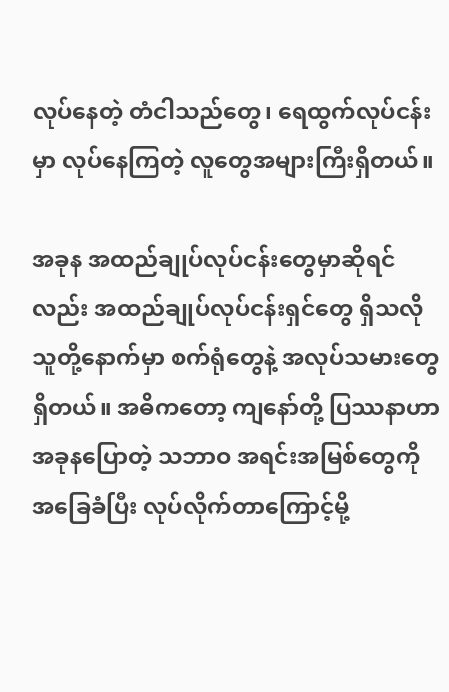လုပ်နေတဲ့ တံငါသည်တွေ၊ ရေထွက်လုပ်ငန်းမှာ လုပ်နေကြတဲ့ လူတွေအများကြီးရှိတယ်။

အခုန အထည်ချုပ်လုပ်ငန်းတွေမှာဆိုရင်လည်း အထည်ချုပ်လုပ်ငန်းရှင်တွေ ရှိသလို သူတို့နောက်မှာ စက်ရုံတွေနဲ့ အလုပ်သမားတွေရှိတယ်။ အဓိကတော့ ကျနော်တို့ ပြဿနာဟာ အခုနပြောတဲ့ သဘာဝ အရင်းအမြစ်တွေကို အခြေခံပြီး လုပ်လိုက်တာကြောင့်မို့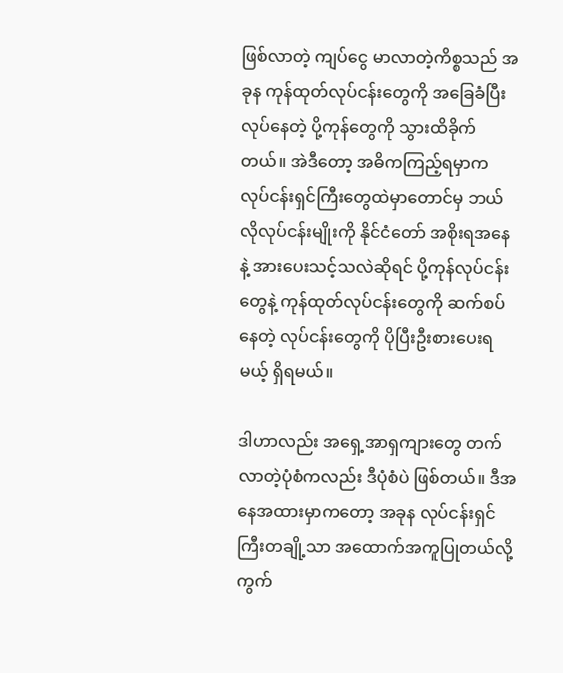ဖြစ်လာတဲ့ ကျပ်ငွေ မာလာတဲ့ကိစ္စသည် အခုန ကုန်ထုတ်လုပ်ငန်းတွေကို အခြေခံပြီး လုပ်နေတဲ့ ပို့ကုန်တွေကို သွားထိခိုက်တယ်။ အဲဒီတော့ အဓိကကြည့်ရမှာက လုပ်ငန်းရှင်ကြီးတွေထဲမှာတောင်မှ ဘယ်လိုလုပ်ငန်းမျိုးကို နိုင်ငံတော် အစိုးရအနေနဲ့ အားပေးသင့်သလဲဆိုရင် ပို့ကုန်လုပ်ငန်းတွေနဲ့ ကုန်ထုတ်လုပ်ငန်းတွေကို ဆက်စပ်နေတဲ့ လုပ်ငန်းတွေကို ပိုပြီးဦးစားပေးရမယ့် ရှိရမယ်။

ဒါဟာလည်း အရှေ့အာရှကျားတွေ တက်လာတဲ့ပုံစံကလည်း ဒီပုံစံပဲ ဖြစ်တယ်။ ဒီအနေအထားမှာကတော့ အခုန လုပ်ငန်းရှင်ကြီးတချို့သာ အထောက်အကူပြုတယ်လို့ ကွက်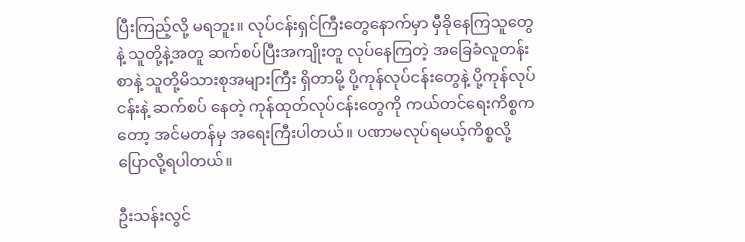ပြီးကြည့်လို့ မရဘူး။ လုပ်ငန်းရှင်ကြီးတွေနောက်မှာ မှီခိုနေကြသူတွေနဲ့ သူတို့နဲ့အတူ ဆက်စပ်ပြီးအကျိုးတူ လုပ်နေကြတဲ့ အခြေခံလူတန်းစာနဲ့ သူတို့မိသားစုအများကြီး ရှိတာမို့ ပို့ကုန်လုပ်ငန်းတွေနဲ့ ပို့ကုန်လုပ်ငန်းနဲ့ ဆက်စပ် နေတဲ့ ကုန်ထုတ်လုပ်ငန်းတွေကို ကယ်တင်ရေးကိစ္စကတော့ အင်မတန်မှ အရေးကြီးပါတယ်။ ပဏာမလုပ်ရမယ့်ကိစ္စလို့ ပြောလို့ရပါတယ်။

ဦးသန်းလွင်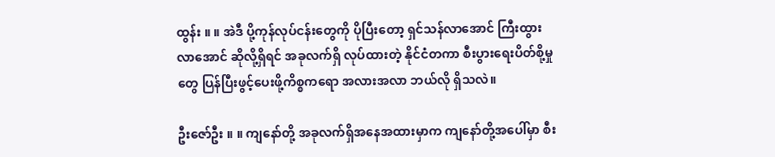ထွန်း ။ ။ အဲဒီ ပို့ကုန်လုပ်ငန်းတွေကို ပိုပြီးတော့ ရှင်သန်လာအောင် ကြီးထွားလာအောင် ဆိုလို့ရှိရင် အခုလက်ရှိ လုပ်ထားတဲ့ နိုင်ငံတကာ စီးပွားရေးပိတ်စို့မှုတွေ ပြန်ပြီးဖွင့်ပေးဖို့ကိစ္စကရော အလားအလာ ဘယ်လို ရှိသလဲ။

ဦးဇော်ဦး ။ ။ ကျနော်တို့ အခုလက်ရှိအနေအထားမှာက ကျနော်တို့အပေါ်မှာ စီး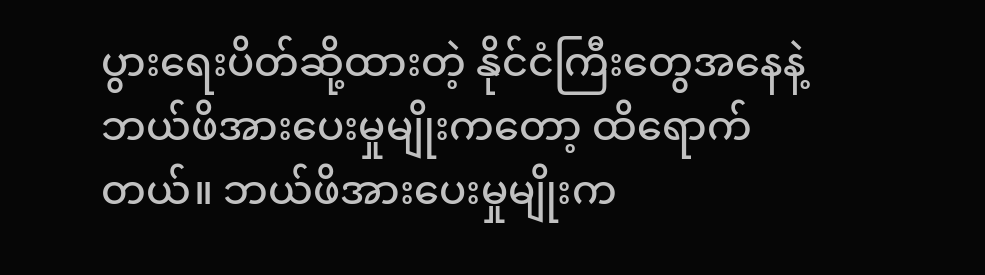ပွားရေးပိတ်ဆို့ထားတဲ့ နိုင်ငံကြီးတွေအနေနဲ့ ဘယ်ဖိအားပေးမှုမျိုးကတော့ ထိရောက်တယ်။ ဘယ်ဖိအားပေးမှုမျိုးက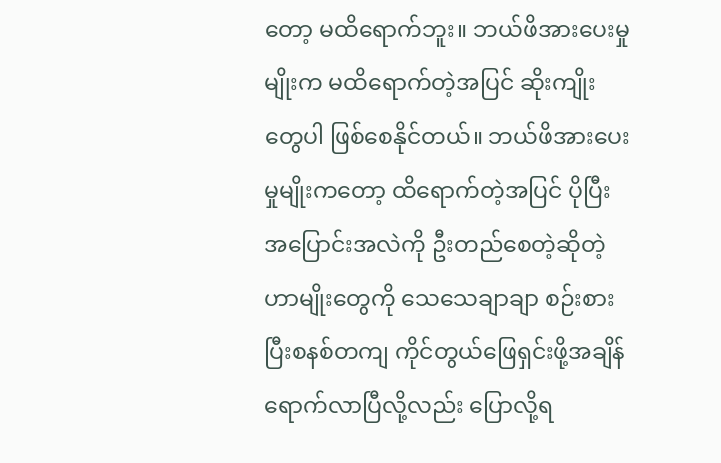တော့ မထိရောက်ဘူး။ ဘယ်ဖိအားပေးမှုမျိုးက မထိရောက်တဲ့အပြင် ဆိုးကျိုးတွေပါ ဖြစ်စေနိုင်တယ်။ ဘယ်ဖိအားပေးမှုမျိုးကတော့ ထိရောက်တဲ့အပြင် ပိုပြီး အပြောင်းအလဲကို ဦးတည်စေတဲ့ဆိုတဲ့ ဟာမျိုးတွေကို သေသေချာချာ စဉ်းစားပြီးစနစ်တကျ ကိုင်တွယ်ဖြေရှင်းဖို့အချိန် ရောက်လာပြီလို့လည်း ပြောလို့ရ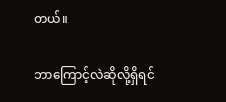တယ်။

ဘာကြောင့်လဲဆိုလို့ရှိရင်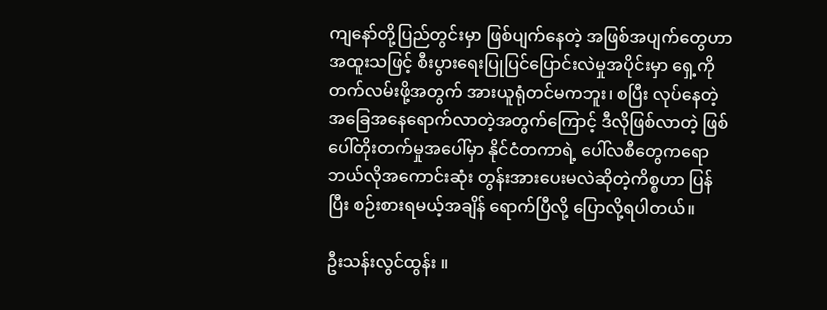ကျနော်တို့ပြည်တွင်းမှာ ဖြစ်ပျက်နေတဲ့ အဖြစ်အပျက်တွေဟာ အထူးသဖြင့် စီးပွားရေးပြုပြင်ပြောင်းလဲမှုအပိုင်းမှာ ရှေ့ကိုတက်လမ်းဖို့အတွက် အားယူရုံတင်မကဘူး၊ စပြီး လုပ်နေတဲ့ အခြေအနေရောက်လာတဲ့အတွက်ကြောင့် ဒီလိုဖြစ်လာတဲ့ ဖြစ်ပေါ်တိုးတက်မှုအပေါ်မှာ နိုင်ငံတကာရဲ့ ပေါ်လစီတွေကရော ဘယ်လိုအကောင်းဆုံး တွန်းအားပေးမလဲဆိုတဲ့ကိစ္စဟာ ပြန်ပြီး စဉ်းစားရမယ့်အချိန် ရောက်ပြီလို့ ပြောလို့ရပါတယ်။

ဦးသန်းလွင်ထွန်း ။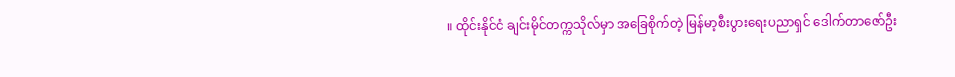။ ထိုင်းနိုင်ငံ ချင်းမိုင်တက္ကသိုလ်မှာ အခြေစိုက်တဲ့ မြန်မာ့စီးပွားရေးပညာရှင် ဒေါက်တာဇော်ဦး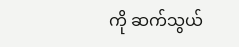ကို ဆက်သွယ်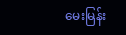မေးမြန်း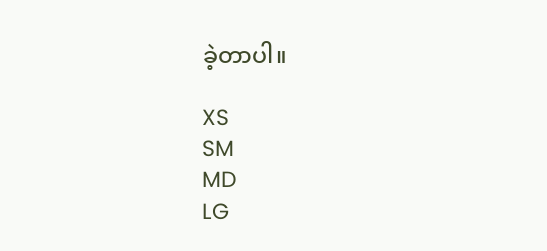ခဲ့တာပါ။

XS
SM
MD
LG